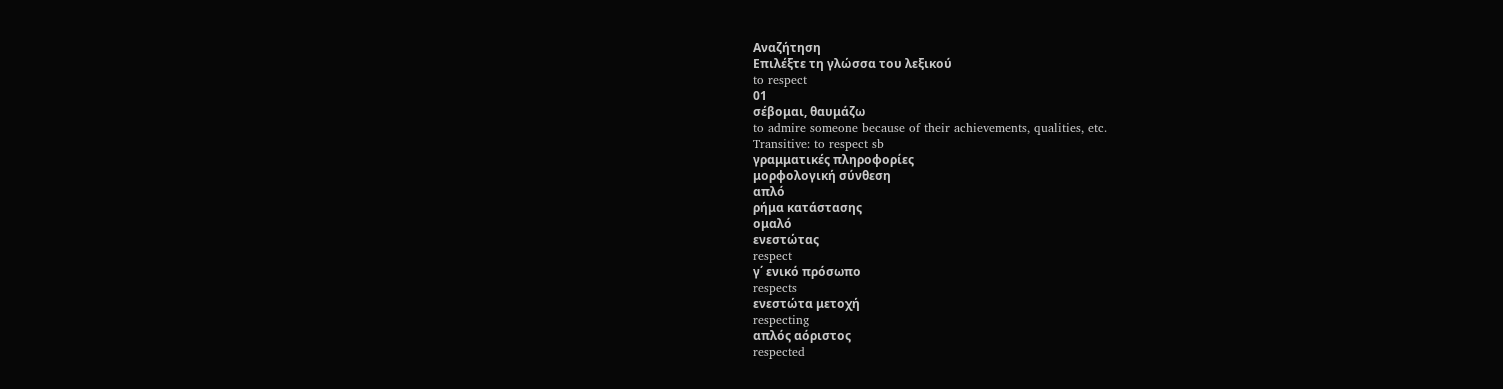Αναζήτηση
Επιλέξτε τη γλώσσα του λεξικού
to respect
01
σέβομαι, θαυμάζω
to admire someone because of their achievements, qualities, etc.
Transitive: to respect sb
γραμματικές πληροφορίες
μορφολογική σύνθεση
απλό
ρήμα κατάστασης
ομαλό
ενεστώτας
respect
γ΄ ενικό πρόσωπο
respects
ενεστώτα μετοχή
respecting
απλός αόριστος
respected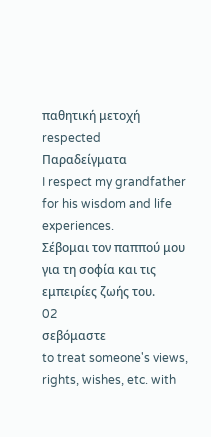παθητική μετοχή
respected
Παραδείγματα
I respect my grandfather for his wisdom and life experiences.
Σέβομαι τον παππού μου για τη σοφία και τις εμπειρίες ζωής του.
02
σεβόμαστε
to treat someone's views, rights, wishes, etc. with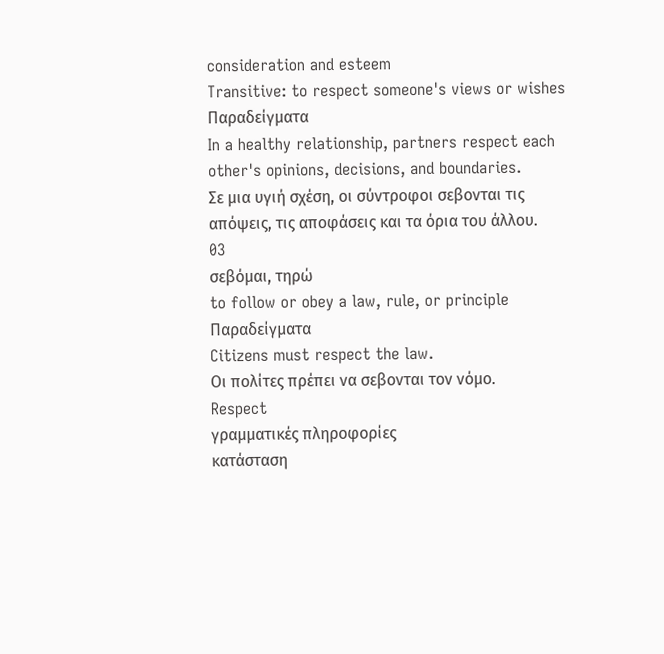consideration and esteem
Transitive: to respect someone's views or wishes
Παραδείγματα
In a healthy relationship, partners respect each other's opinions, decisions, and boundaries.
Σε μια υγιή σχέση, οι σύντροφοι σεβονται τις απόψεις, τις αποφάσεις και τα όρια του άλλου.
03
σεβόμαι, τηρώ
to follow or obey a law, rule, or principle
Παραδείγματα
Citizens must respect the law.
Οι πολίτες πρέπει να σεβονται τον νόμο.
Respect
γραμματικές πληροφορίες
κατάσταση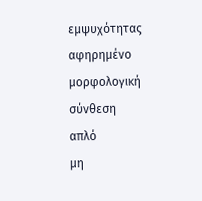εμψυχότητας
αφηρημένο
μορφολογική σύνθεση
απλό
μη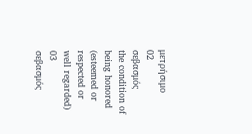μετρήσιμο
02
σεβασμός
the condition of being honored (esteemed or respected or well regarded)
03
σεβασμός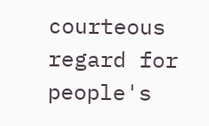courteous regard for people's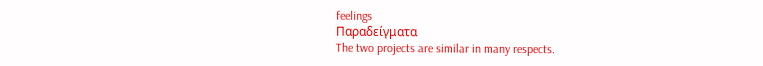feelings
Παραδείγματα
The two projects are similar in many respects.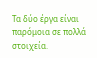Τα δύο έργα είναι παρόμοια σε πολλά στοιχεία.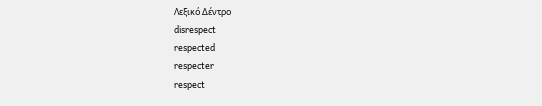Λεξικό Δέντρο
disrespect
respected
respecter
respect